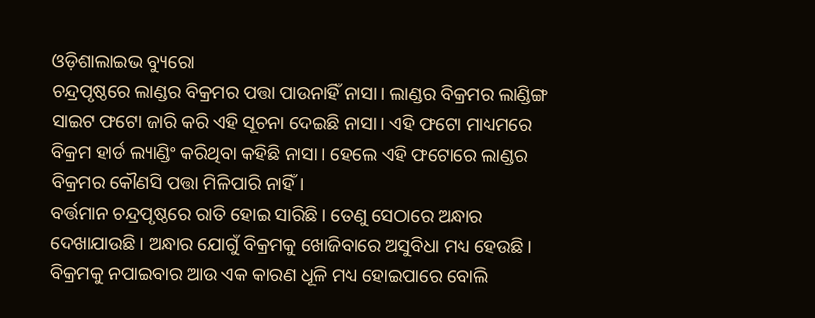ଓଡ଼ିଶାଲାଇଭ ବ୍ୟୁରୋ
ଚନ୍ଦ୍ରପୃଷ୍ଠରେ ଲାଣ୍ଡର ବିକ୍ରମର ପତ୍ତା ପାଉନାହିଁ ନାସା। ଲାଣ୍ଡର ବିକ୍ରମର ଲାଣ୍ଡିଙ୍ଗ ସାଇଟ ଫଟୋ ଜାରି କରି ଏହି ସୂଚନା ଦେଇଛି ନାସା। ଏହି ଫଟୋ ମାଧ୍ୟମରେ ବିକ୍ରମ ହାର୍ଡ ଲ୍ୟାଣ୍ଡିଂ କରିଥିବା କହିଛି ନାସା। ହେଲେ ଏହି ଫଟୋରେ ଲାଣ୍ଡର ବିକ୍ରମର କୌଣସି ପତ୍ତା ମିଳିପାରି ନାହିଁ।
ବର୍ତ୍ତମାନ ଚନ୍ଦ୍ରପୃଷ୍ଠରେ ରାତି ହୋଇ ସାରିଛି। ତେଣୁ ସେଠାରେ ଅନ୍ଧାର ଦେଖାଯାଉଛି। ଅନ୍ଧାର ଯୋଗୁଁ ବିକ୍ରମକୁ ଖୋଜିବାରେ ଅସୁବିଧା ମଧ୍ୟ ହେଉଛି। ବିକ୍ରମକୁ ନପାଇବାର ଆଉ ଏକ କାରଣ ଧୂଳି ମଧ୍ୟ ହୋଇପାରେ ବୋଲି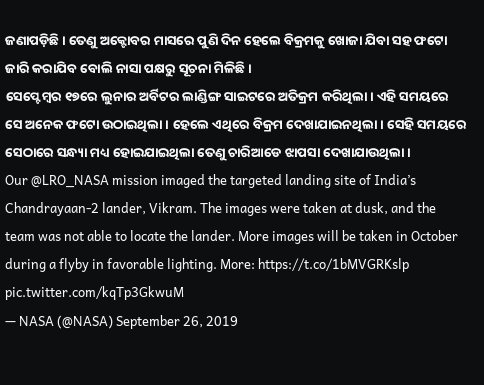ଜଣାପଡ଼ିଛି। ତେଣୁ ଅକ୍ଟୋବର ମାସରେ ପୁଣି ଦିନ ହେଲେ ବିକ୍ରମକୁ ଖୋଜା ଯିବା ସହ ଫଟୋ ଜାରି କରାଯିବ ବୋଲି ନାସା ପକ୍ଷରୁ ସୂଚନା ମିଳିଛି।
ସେପ୍ଟେମ୍ଵର ୧୭ରେ ଲୁନାର ଅର୍ବିଟର ଲାଣ୍ଡିଙ୍ଗ ସାଇଟରେ ଅତିକ୍ରମ କରିଥିଲା। ଏହି ସମୟରେ ସେ ଅନେକ ଫଟୋ ଉଠାଇଥିଲା। ହେଲେ ଏଥିରେ ବିକ୍ରମ ଦେଖାଯାଇନଥିଲା। ସେହି ସମୟରେ ସେଠାରେ ସନ୍ଧ୍ୟା ମଧ୍ୟ ହୋଇଯାଇଥିଲା ତେଣୁ ଚାରିଆଡେ ଝାପସା ଦେଖାଯାଉଥିଲା।
Our @LRO_NASA mission imaged the targeted landing site of India’s Chandrayaan-2 lander, Vikram. The images were taken at dusk, and the team was not able to locate the lander. More images will be taken in October during a flyby in favorable lighting. More: https://t.co/1bMVGRKslp pic.twitter.com/kqTp3GkwuM
— NASA (@NASA) September 26, 2019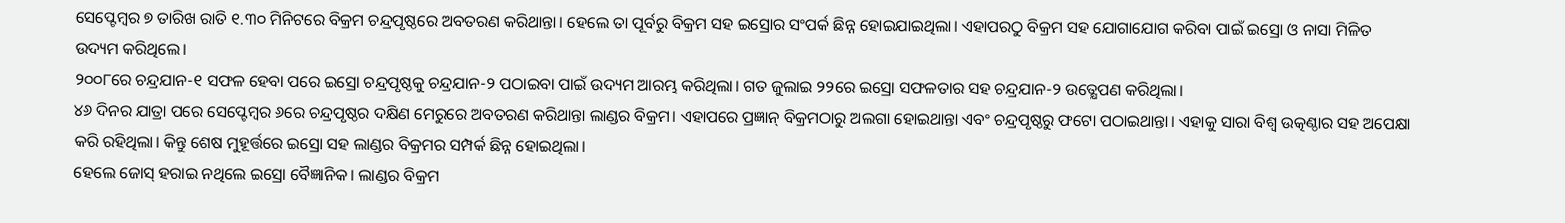ସେପ୍ଟେମ୍ଵର ୭ ତାରିଖ ରାତି ୧.୩୦ ମିନିଟରେ ବିକ୍ରମ ଚନ୍ଦ୍ରପୃଷ୍ଠରେ ଅବତରଣ କରିଥାନ୍ତା। ହେଲେ ତା ପୂର୍ବରୁ ବିକ୍ରମ ସହ ଇସ୍ରୋର ସଂପର୍କ ଛିନ୍ନ ହୋଇଯାଇଥିଲା। ଏହାପରଠୁ ବିକ୍ରମ ସହ ଯୋଗାଯୋଗ କରିବା ପାଇଁ ଇସ୍ରୋ ଓ ନାସା ମିଳିତ ଉଦ୍ୟମ କରିଥିଲେ।
୨୦୦୮ରେ ଚନ୍ଦ୍ରଯାନ-୧ ସଫଳ ହେବା ପରେ ଇସ୍ରୋ ଚନ୍ଦ୍ରପୃଷ୍ଠକୁ ଚନ୍ଦ୍ରଯାନ-୨ ପଠାଇବା ପାଇଁ ଉଦ୍ୟମ ଆରମ୍ଭ କରିଥିଲା। ଗତ ଜୁଲାଇ ୨୨ରେ ଇସ୍ରୋ ସଫଳତାର ସହ ଚନ୍ଦ୍ରଯାନ-୨ ଉତ୍କ୍ଷେପଣ କରିଥିଲା।
୪୬ ଦିନର ଯାତ୍ରା ପରେ ସେପ୍ଟେମ୍ବର ୬ରେ ଚନ୍ଦ୍ରପୃଷ୍ଠର ଦକ୍ଷିଣ ମେରୁରେ ଅବତରଣ କରିଥାନ୍ତା ଲାଣ୍ଡର ବିକ୍ରମ। ଏହାପରେ ପ୍ରଜ୍ଞାନ୍ ବିକ୍ରମଠାରୁ ଅଲଗା ହୋଇଥାନ୍ତା ଏବଂ ଚନ୍ଦ୍ରପୃଷ୍ଠରୁ ଫଟୋ ପଠାଇଥାନ୍ତା। ଏହାକୁ ସାରା ବିଶ୍ୱ ଉତ୍କଣ୍ଠାର ସହ ଅପେକ୍ଷା କରି ରହିଥିଲା। କିନ୍ତୁ ଶେଷ ମୁହୂର୍ତ୍ତରେ ଇସ୍ରୋ ସହ ଲାଣ୍ଡର ବିକ୍ରମର ସମ୍ପର୍କ ଛିନ୍ନ ହୋଇଥିଲା।
ହେଲେ ଜୋସ୍ ହରାଇ ନଥିଲେ ଇସ୍ରୋ ବୈଜ୍ଞାନିକ। ଲାଣ୍ଡର ବିକ୍ରମ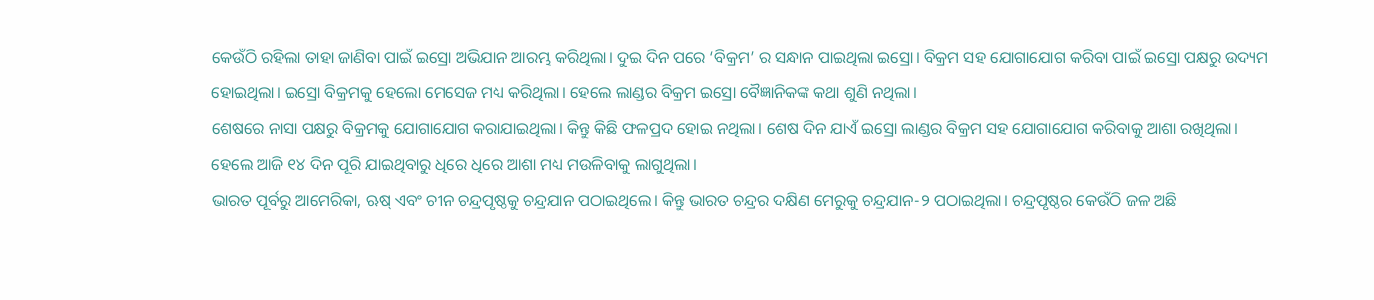କେଉଁଠି ରହିଲା ତାହା ଜାଣିବା ପାଇଁ ଇସ୍ରୋ ଅଭିଯାନ ଆରମ୍ଭ କରିଥିଲା। ଦୁଇ ଦିନ ପରେ ‘ବିକ୍ରମ’ ର ସନ୍ଧାନ ପାଇଥିଲା ଇସ୍ରୋ। ବିକ୍ରମ ସହ ଯୋଗାଯୋଗ କରିବା ପାଇଁ ଇସ୍ରୋ ପକ୍ଷରୁ ଉଦ୍ୟମ ହୋଇଥିଲା। ଇସ୍ରୋ ବିକ୍ରମକୁ ହେଲୋ ମେସେଜ ମଧ୍ୟ କରିଥିଲା। ହେଲେ ଲାଣ୍ଡର ବିକ୍ରମ ଇସ୍ରୋ ବୈଜ୍ଞାନିକଙ୍କ କଥା ଶୁଣି ନଥିଲା।
ଶେଷରେ ନାସା ପକ୍ଷରୁ ବିକ୍ରମକୁ ଯୋଗାଯୋଗ କରାଯାଇଥିଲା। କିନ୍ତୁ କିଛି ଫଳପ୍ରଦ ହୋଇ ନଥିଲା। ଶେଷ ଦିନ ଯାଏଁ ଇସ୍ରୋ ଲାଣ୍ଡର ବିକ୍ରମ ସହ ଯୋଗାଯୋଗ କରିବାକୁ ଆଶା ରଖିଥିଲା। ହେଲେ ଆଜି ୧୪ ଦିନ ପୂରି ଯାଇଥିବାରୁ ଧିରେ ଧିରେ ଆଶା ମଧ୍ୟ ମଉଳିବାକୁ ଲାଗୁଥିଲା।
ଭାରତ ପୂର୍ବରୁ ଆମେରିକା, ଋଷ୍ ଏବଂ ଚୀନ ଚନ୍ଦ୍ରପୃଷ୍ଠକୁ ଚନ୍ଦ୍ରଯାନ ପଠାଇଥିଲେ। କିନ୍ତୁ ଭାରତ ଚନ୍ଦ୍ରର ଦକ୍ଷିଣ ମେରୁକୁ ଚନ୍ଦ୍ରଯାନ-୨ ପଠାଇଥିଲା। ଚନ୍ଦ୍ରପୃଷ୍ଠର କେଉଁଠି ଜଳ ଅଛି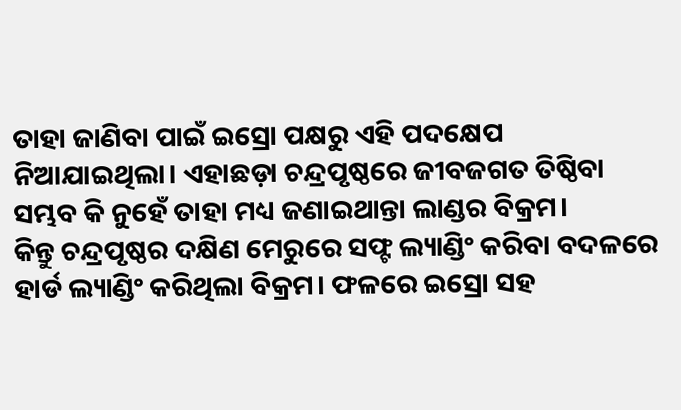ତାହା ଜାଣିବା ପାଇଁ ଇସ୍ରୋ ପକ୍ଷରୁ ଏହି ପଦକ୍ଷେପ ନିଆଯାଇଥିଲା। ଏହାଛଡ଼ା ଚନ୍ଦ୍ରପୃଷ୍ଠରେ ଜୀବଜଗତ ତିଷ୍ଠିବା ସମ୍ଭବ କି ନୁହେଁ ତାହା ମଧ୍ୟ ଜଣାଇଥାନ୍ତା ଲାଣ୍ଡର ବିକ୍ରମ।
କିନ୍ତୁ ଚନ୍ଦ୍ରପୃଷ୍ଠର ଦକ୍ଷିଣ ମେରୁରେ ସଫ୍ଟ ଲ୍ୟାଣ୍ଡିଂ କରିବା ବଦଳରେ ହାର୍ଡ ଲ୍ୟାଣ୍ଡିଂ କରିଥିଲା ବିକ୍ରମ। ଫଳରେ ଇସ୍ରୋ ସହ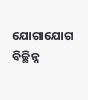ଯୋଗାଯୋଗ ବିଚ୍ଛିନ୍ନ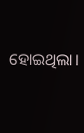ହୋଇଥିଲା।